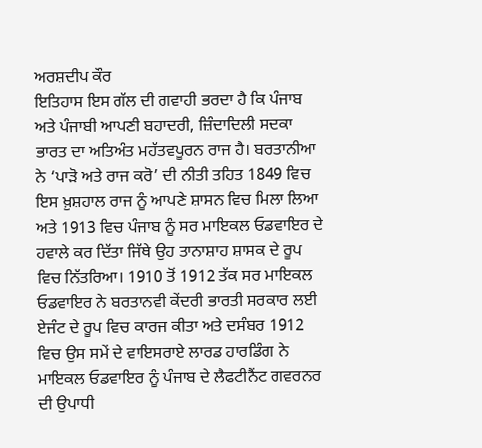ਅਰਸ਼ਦੀਪ ਕੌਰ
ਇਤਿਹਾਸ ਇਸ ਗੱਲ ਦੀ ਗਵਾਹੀ ਭਰਦਾ ਹੈ ਕਿ ਪੰਜਾਬ ਅਤੇ ਪੰਜਾਬੀ ਆਪਣੀ ਬਹਾਦਰੀ, ਜ਼ਿੰਦਾਦਿਲੀ ਸਦਕਾ ਭਾਰਤ ਦਾ ਅਤਿਅੰਤ ਮਹੱਤਵਪੂਰਨ ਰਾਜ ਹੈ। ਬਰਤਾਨੀਆ ਨੇ ‘ਪਾੜੋ ਅਤੇ ਰਾਜ ਕਰੋ’ ਦੀ ਨੀਤੀ ਤਹਿਤ 1849 ਵਿਚ ਇਸ ਖ਼ੁਸ਼ਹਾਲ ਰਾਜ ਨੂੰ ਆਪਣੇ ਸ਼ਾਸਨ ਵਿਚ ਮਿਲਾ ਲਿਆ ਅਤੇ 1913 ਵਿਚ ਪੰਜਾਬ ਨੂੰ ਸਰ ਮਾਇਕਲ ਓਡਵਾਇਰ ਦੇ ਹਵਾਲੇ ਕਰ ਦਿੱਤਾ ਜਿੱਥੇ ਉਹ ਤਾਨਾਸ਼ਾਹ ਸ਼ਾਸਕ ਦੇ ਰੂਪ ਵਿਚ ਨਿੱਤਰਿਆ। 1910 ਤੋਂ 1912 ਤੱਕ ਸਰ ਮਾਇਕਲ ਓਡਵਾਇਰ ਨੇ ਬਰਤਾਨਵੀ ਕੇਂਦਰੀ ਭਾਰਤੀ ਸਰਕਾਰ ਲਈ ਏਜੰਟ ਦੇ ਰੂਪ ਵਿਚ ਕਾਰਜ ਕੀਤਾ ਅਤੇ ਦਸੰਬਰ 1912 ਵਿਚ ਉਸ ਸਮੇਂ ਦੇ ਵਾਇਸਰਾਏ ਲਾਰਡ ਹਾਰਡਿੰਗ ਨੇ ਮਾਇਕਲ ਓਡਵਾਇਰ ਨੂੰ ਪੰਜਾਬ ਦੇ ਲੈਫਟੀਨੈਂਟ ਗਵਰਨਰ ਦੀ ਉਪਾਧੀ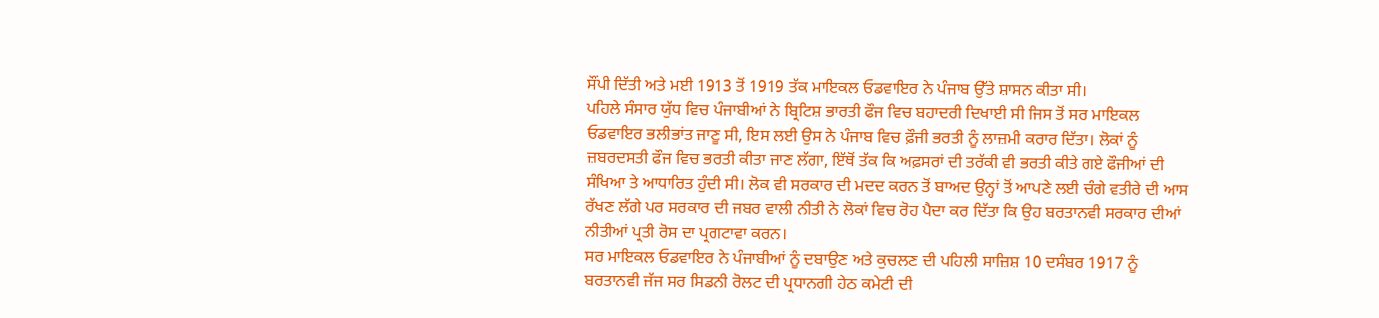ਸੌਂਪੀ ਦਿੱਤੀ ਅਤੇ ਮਈ 1913 ਤੋਂ 1919 ਤੱਕ ਮਾਇਕਲ ਓਡਵਾਇਰ ਨੇ ਪੰਜਾਬ ਉੱਤੇ ਸ਼ਾਸਨ ਕੀਤਾ ਸੀ।
ਪਹਿਲੇ ਸੰਸਾਰ ਯੁੱਧ ਵਿਚ ਪੰਜਾਬੀਆਂ ਨੇ ਬ੍ਰਿਟਿਸ਼ ਭਾਰਤੀ ਫੌਜ ਵਿਚ ਬਹਾਦਰੀ ਦਿਖਾਈ ਸੀ ਜਿਸ ਤੋਂ ਸਰ ਮਾਇਕਲ ਓਡਵਾਇਰ ਭਲੀਭਾਂਤ ਜਾਣੂ ਸੀ, ਇਸ ਲਈ ਉਸ ਨੇ ਪੰਜਾਬ ਵਿਚ ਫ਼ੌਜੀ ਭਰਤੀ ਨੂੰ ਲਾਜ਼ਮੀ ਕਰਾਰ ਦਿੱਤਾ। ਲੋਕਾਂ ਨੂੰ ਜ਼ਬਰਦਸਤੀ ਫੌਜ ਵਿਚ ਭਰਤੀ ਕੀਤਾ ਜਾਣ ਲੱਗਾ, ਇੱਥੋਂ ਤੱਕ ਕਿ ਅਫ਼ਸਰਾਂ ਦੀ ਤਰੱਕੀ ਵੀ ਭਰਤੀ ਕੀਤੇ ਗਏ ਫੌਜੀਆਂ ਦੀ ਸੰਖਿਆ ਤੇ ਆਧਾਰਿਤ ਹੁੰਦੀ ਸੀ। ਲੋਕ ਵੀ ਸਰਕਾਰ ਦੀ ਮਦਦ ਕਰਨ ਤੋਂ ਬਾਅਦ ਉਨ੍ਹਾਂ ਤੋਂ ਆਪਣੇ ਲਈ ਚੰਗੇ ਵਤੀਰੇ ਦੀ ਆਸ ਰੱਖਣ ਲੱਗੇ ਪਰ ਸਰਕਾਰ ਦੀ ਜਬਰ ਵਾਲੀ ਨੀਤੀ ਨੇ ਲੋਕਾਂ ਵਿਚ ਰੋਹ ਪੈਦਾ ਕਰ ਦਿੱਤਾ ਕਿ ਉਹ ਬਰਤਾਨਵੀ ਸਰਕਾਰ ਦੀਆਂ ਨੀਤੀਆਂ ਪ੍ਰਤੀ ਰੋਸ ਦਾ ਪ੍ਰਗਟਾਵਾ ਕਰਨ।
ਸਰ ਮਾਇਕਲ ਓਡਵਾਇਰ ਨੇ ਪੰਜਾਬੀਆਂ ਨੂੰ ਦਬਾਉਣ ਅਤੇ ਕੁਚਲਣ ਦੀ ਪਹਿਲੀ ਸਾਜ਼ਿਸ਼ 10 ਦਸੰਬਰ 1917 ਨੂੰ ਬਰਤਾਨਵੀ ਜੱਜ ਸਰ ਸਿਡਨੀ ਰੋਲਟ ਦੀ ਪ੍ਰਧਾਨਗੀ ਹੇਠ ਕਮੇਟੀ ਦੀ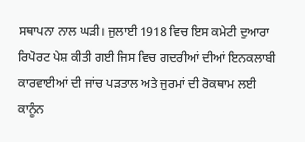ਸਥਾਪਨਾ ਨਾਲ ਘੜੀ। ਜੁਲਾਈ 1918 ਵਿਚ ਇਸ ਕਮੇਟੀ ਦੁਆਰਾ ਰਿਪੋਰਟ ਪੇਸ਼ ਕੀਤੀ ਗਈ ਜਿਸ ਵਿਚ ਗਦਰੀਆਂ ਦੀਆਂ ਇਨਕਲਾਬੀ ਕਾਰਵਾਈਆਂ ਦੀ ਜਾਂਚ ਪੜਤਾਲ ਅਤੇ ਜੁਰਮਾਂ ਦੀ ਰੋਕਥਾਮ ਲਈ ਕਾਨੂੰਨ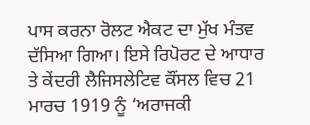ਪਾਸ ਕਰਨਾ ਰੋਲਟ ਐਕਟ ਦਾ ਮੁੱਖ ਮੰਤਵ ਦੱਸਿਆ ਗਿਆ। ਇਸੇ ਰਿਪੋਰਟ ਦੇ ਆਧਾਰ ਤੇ ਕੇਂਦਰੀ ਲੈਜਿਸਲੇਟਿਵ ਕੌਂਸਲ ਵਿਚ 21 ਮਾਰਚ 1919 ਨੂੰ ‘ਅਰਾਜਕੀ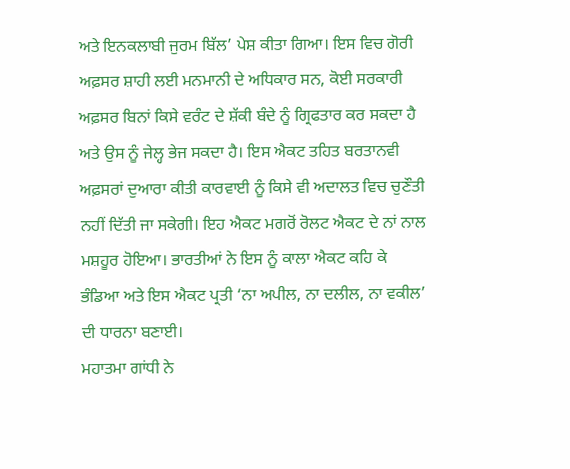ਅਤੇ ਇਨਕਲਾਬੀ ਜੁਰਮ ਬਿੱਲ’ ਪੇਸ਼ ਕੀਤਾ ਗਿਆ। ਇਸ ਵਿਚ ਗੋਰੀ ਅਫ਼ਸਰ ਸ਼ਾਹੀ ਲਈ ਮਨਮਾਨੀ ਦੇ ਅਧਿਕਾਰ ਸਨ, ਕੋਈ ਸਰਕਾਰੀ ਅਫ਼ਸਰ ਬਿਨਾਂ ਕਿਸੇ ਵਰੰਟ ਦੇ ਸ਼ੱਕੀ ਬੰਦੇ ਨੂੰ ਗ੍ਰਿਫਤਾਰ ਕਰ ਸਕਦਾ ਹੈ ਅਤੇ ਉਸ ਨੂੰ ਜੇਲ੍ਹ ਭੇਜ ਸਕਦਾ ਹੈ। ਇਸ ਐਕਟ ਤਹਿਤ ਬਰਤਾਨਵੀ ਅਫ਼ਸਰਾਂ ਦੁਆਰਾ ਕੀਤੀ ਕਾਰਵਾਈ ਨੂੰ ਕਿਸੇ ਵੀ ਅਦਾਲਤ ਵਿਚ ਚੁਣੌਤੀ ਨਹੀਂ ਦਿੱਤੀ ਜਾ ਸਕੇਗੀ। ਇਹ ਐਕਟ ਮਗਰੋਂ ਰੋਲਟ ਐਕਟ ਦੇ ਨਾਂ ਨਾਲ ਮਸ਼ਹੂਰ ਹੋਇਆ। ਭਾਰਤੀਆਂ ਨੇ ਇਸ ਨੂੰ ਕਾਲਾ ਐਕਟ ਕਹਿ ਕੇ ਭੰਡਿਆ ਅਤੇ ਇਸ ਐਕਟ ਪ੍ਰਤੀ ‘ਨਾ ਅਪੀਲ, ਨਾ ਦਲੀਲ, ਨਾ ਵਕੀਲ’ ਦੀ ਧਾਰਨਾ ਬਣਾਈ।
ਮਹਾਤਮਾ ਗਾਂਧੀ ਨੇ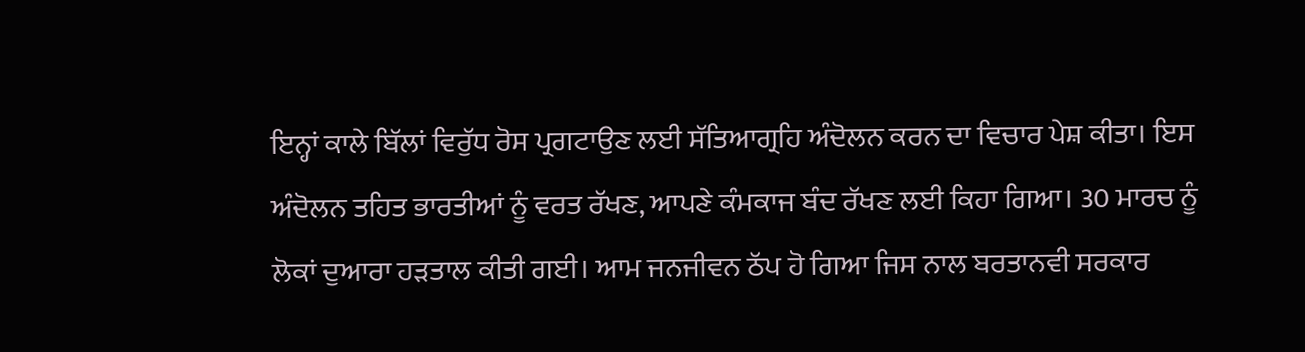ਇਨ੍ਹਾਂ ਕਾਲੇ ਬਿੱਲਾਂ ਵਿਰੁੱਧ ਰੋਸ ਪ੍ਰਗਟਾਉਣ ਲਈ ਸੱਤਿਆਗ੍ਰਹਿ ਅੰਦੋਲਨ ਕਰਨ ਦਾ ਵਿਚਾਰ ਪੇਸ਼ ਕੀਤਾ। ਇਸ ਅੰਦੋਲਨ ਤਹਿਤ ਭਾਰਤੀਆਂ ਨੂੰ ਵਰਤ ਰੱਖਣ, ਆਪਣੇ ਕੰਮਕਾਜ ਬੰਦ ਰੱਖਣ ਲਈ ਕਿਹਾ ਗਿਆ। 30 ਮਾਰਚ ਨੂੰ ਲੋਕਾਂ ਦੁਆਰਾ ਹੜਤਾਲ ਕੀਤੀ ਗਈ। ਆਮ ਜਨਜੀਵਨ ਠੱਪ ਹੋ ਗਿਆ ਜਿਸ ਨਾਲ ਬਰਤਾਨਵੀ ਸਰਕਾਰ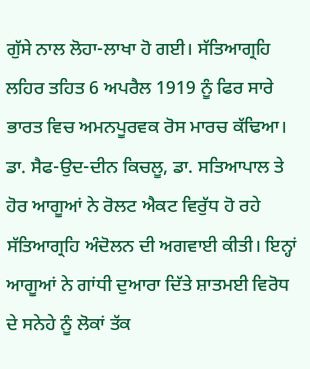ਗੁੱਸੇ ਨਾਲ ਲੋਹਾ-ਲਾਖਾ ਹੋ ਗਈ। ਸੱਤਿਆਗ੍ਰਹਿ ਲਹਿਰ ਤਹਿਤ 6 ਅਪਰੈਲ 1919 ਨੂੰ ਫਿਰ ਸਾਰੇ ਭਾਰਤ ਵਿਚ ਅਮਨਪੂਰਵਕ ਰੋਸ ਮਾਰਚ ਕੱਢਿਆ। ਡਾ. ਸੈਫ-ਉਦ-ਦੀਨ ਕਿਚਲੂ, ਡਾ. ਸਤਿਆਪਾਲ ਤੇ ਹੋਰ ਆਗੂਆਂ ਨੇ ਰੋਲਟ ਐਕਟ ਵਿਰੁੱਧ ਹੋ ਰਹੇ ਸੱਤਿਆਗ੍ਰਹਿ ਅੰਦੋਲਨ ਦੀ ਅਗਵਾਈ ਕੀਤੀ। ਇਨ੍ਹਾਂ ਆਗੂਆਂ ਨੇ ਗਾਂਧੀ ਦੁਆਰਾ ਦਿੱਤੇ ਸ਼ਾਤਮਈ ਵਿਰੋਧ ਦੇ ਸਨੇਹੇ ਨੂੰ ਲੋਕਾਂ ਤੱਕ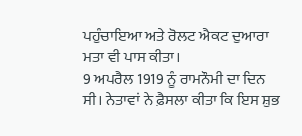ਪਹੁੰਚਾਇਆ ਅਤੇ ਰੋਲਟ ਐਕਟ ਦੁਆਰਾ ਮਤਾ ਵੀ ਪਾਸ ਕੀਤਾ।
9 ਅਪਰੈਲ 1919 ਨੂੰ ਰਾਮਨੌਮੀ ਦਾ ਦਿਨ ਸੀ। ਨੇਤਾਵਾਂ ਨੇ ਫ਼ੈਸਲਾ ਕੀਤਾ ਕਿ ਇਸ ਸ਼ੁਭ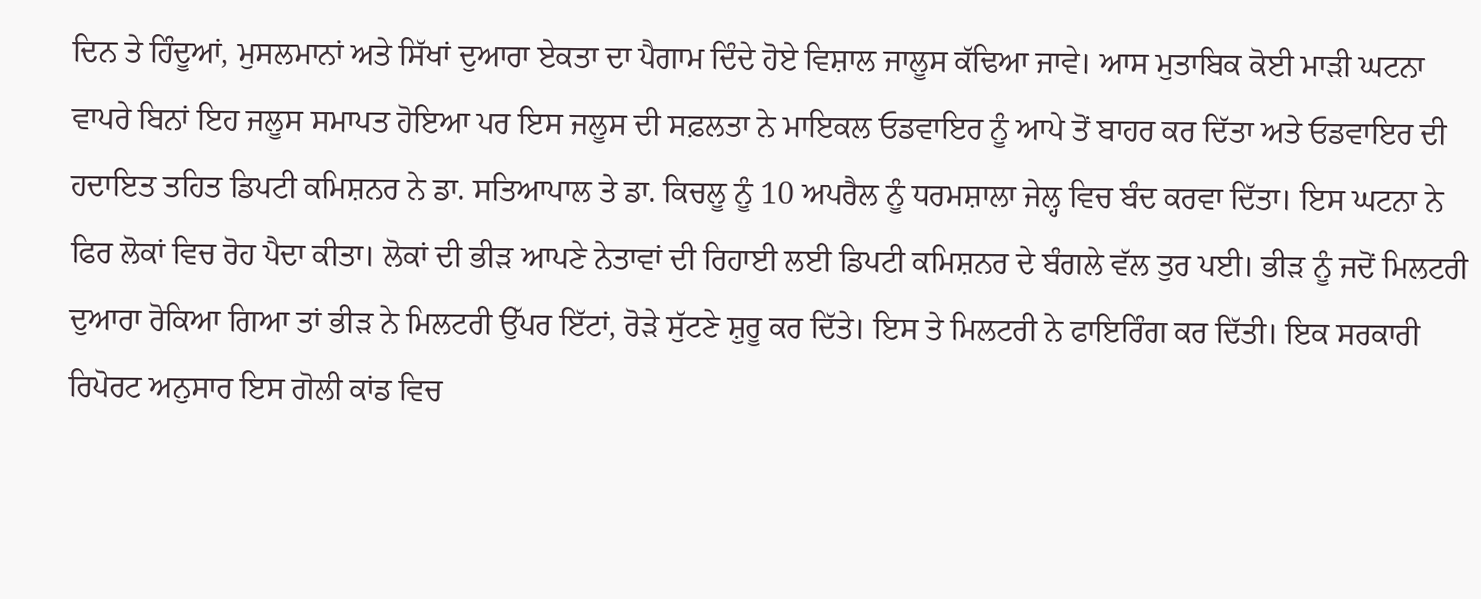ਦਿਨ ਤੇ ਹਿੰਦੂਆਂ, ਮੁਸਲਮਾਨਾਂ ਅਤੇ ਸਿੱਖਾਂ ਦੁਆਰਾ ਏਕਤਾ ਦਾ ਪੈਗਾਮ ਦਿੰਦੇ ਹੋਏ ਵਿਸ਼ਾਲ ਜਾਲੂਸ ਕੱਢਿਆ ਜਾਵੇ। ਆਸ ਮੁਤਾਬਿਕ ਕੋਈ ਮਾੜੀ ਘਟਨਾ ਵਾਪਰੇ ਬਿਨਾਂ ਇਹ ਜਲੂਸ ਸਮਾਪਤ ਹੋਇਆ ਪਰ ਇਸ ਜਲੂਸ ਦੀ ਸਫ਼ਲਤਾ ਨੇ ਮਾਇਕਲ ਓਡਵਾਇਰ ਨੂੰ ਆਪੇ ਤੋਂ ਬਾਹਰ ਕਰ ਦਿੱਤਾ ਅਤੇ ਓਡਵਾਇਰ ਦੀ ਹਦਾਇਤ ਤਹਿਤ ਡਿਪਟੀ ਕਮਿਸ਼ਨਰ ਨੇ ਡਾ. ਸਤਿਆਪਾਲ ਤੇ ਡਾ. ਕਿਚਲੂ ਨੂੰ 10 ਅਪਰੈਲ ਨੂੰ ਧਰਮਸ਼ਾਲਾ ਜੇਲ੍ਹ ਵਿਚ ਬੰਦ ਕਰਵਾ ਦਿੱਤਾ। ਇਸ ਘਟਨਾ ਨੇ ਫਿਰ ਲੋਕਾਂ ਵਿਚ ਰੋਹ ਪੈਦਾ ਕੀਤਾ। ਲੋਕਾਂ ਦੀ ਭੀੜ ਆਪਣੇ ਨੇਤਾਵਾਂ ਦੀ ਰਿਹਾਈ ਲਈ ਡਿਪਟੀ ਕਮਿਸ਼ਨਰ ਦੇ ਬੰਗਲੇ ਵੱਲ ਤੁਰ ਪਈ। ਭੀੜ ਨੂੰ ਜਦੋਂ ਮਿਲਟਰੀ ਦੁਆਰਾ ਰੋਕਿਆ ਗਿਆ ਤਾਂ ਭੀੜ ਨੇ ਮਿਲਟਰੀ ਉੱਪਰ ਇੱਟਾਂ, ਰੋੜੇ ਸੁੱਟਣੇ ਸ਼ੁਰੂ ਕਰ ਦਿੱਤੇ। ਇਸ ਤੇ ਮਿਲਟਰੀ ਨੇ ਫਾਇਰਿੰਗ ਕਰ ਦਿੱਤੀ। ਇਕ ਸਰਕਾਰੀ ਰਿਪੋਰਟ ਅਨੁਸਾਰ ਇਸ ਗੋਲੀ ਕਾਂਡ ਵਿਚ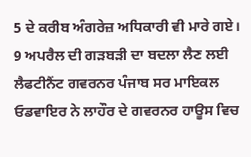5 ਦੇ ਕਰੀਬ ਅੰਗਰੇਜ਼ ਅਧਿਕਾਰੀ ਵੀ ਮਾਰੇ ਗਏ।
9 ਅਪਰੈਲ ਦੀ ਗੜਬੜੀ ਦਾ ਬਦਲਾ ਲੈਣ ਲਈ ਲੈਫਟੀਨੈਂਟ ਗਵਰਨਰ ਪੰਜਾਬ ਸਰ ਮਾਇਕਲ ਓਡਵਾਇਰ ਨੇ ਲਾਹੌਰ ਦੇ ਗਵਰਨਰ ਹਾਊਸ ਵਿਚ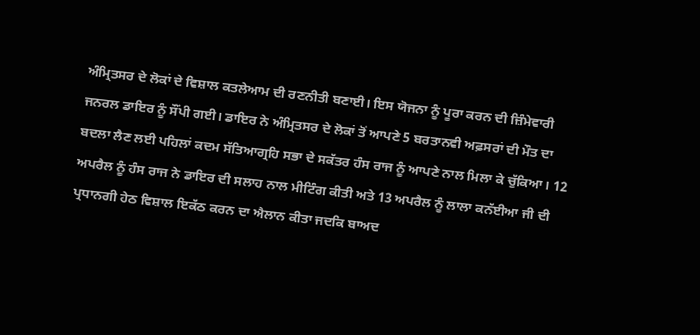ਅੰਮ੍ਰਿਤਸਰ ਦੇ ਲੋਕਾਂ ਦੇ ਵਿਸ਼ਾਲ ਕਤਲੇਆਮ ਦੀ ਰਣਨੀਤੀ ਬਣਾਈ। ਇਸ ਯੋਜਨਾ ਨੂੰ ਪੂਰਾ ਕਰਨ ਦੀ ਜ਼ਿੰਮੇਵਾਰੀ ਜਨਰਲ ਡਾਇਰ ਨੂੰ ਸੌਂਪੀ ਗਈ। ਡਾਇਰ ਨੇ ਅੰਮ੍ਰਿਤਸਰ ਦੇ ਲੋਕਾਂ ਤੋਂ ਆਪਣੇ 5 ਬਰਤਾਨਵੀ ਅਫ਼ਸਰਾਂ ਦੀ ਮੌਤ ਦਾ ਬਦਲਾ ਲੈਣ ਲਈ ਪਹਿਲਾਂ ਕਦਮ ਸੱਤਿਆਗ੍ਰਹਿ ਸਭਾ ਦੇ ਸਕੱਤਰ ਹੰਸ ਰਾਜ ਨੂੰ ਆਪਣੇ ਨਾਲ ਮਿਲਾ ਕੇ ਚੁੱਕਿਆ। 12 ਅਪਰੈਲ ਨੂੰ ਹੰਸ ਰਾਜ ਨੇ ਡਾਇਰ ਦੀ ਸਲਾਹ ਨਾਲ ਮੀਟਿੰਗ ਕੀਤੀ ਅਤੇ 13 ਅਪਰੈਲ ਨੂੰ ਲਾਲਾ ਕਨੱਈਆ ਜੀ ਦੀ ਪ੍ਰਧਾਨਗੀ ਹੇਠ ਵਿਸ਼ਾਲ ਇਕੱਠ ਕਰਨ ਦਾ ਐਲਾਨ ਕੀਤਾ ਜਦਕਿ ਬਾਅਦ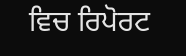ਵਿਚ ਰਿਪੋਰਟ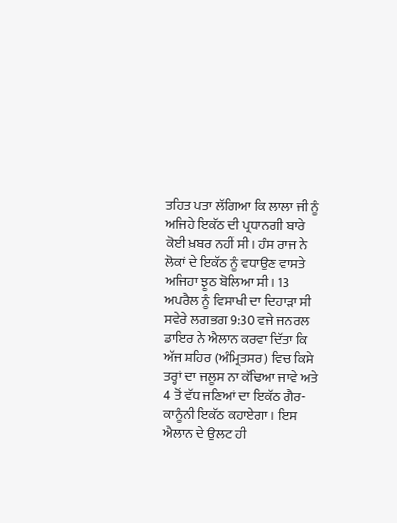ਤਹਿਤ ਪਤਾ ਲੱਗਿਆ ਕਿ ਲਾਲਾ ਜੀ ਨੂੰ ਅਜਿਹੇ ਇਕੱਠ ਦੀ ਪ੍ਰਧਾਨਗੀ ਬਾਰੇ ਕੋਈ ਖ਼ਬਰ ਨਹੀਂ ਸੀ। ਹੰਸ ਰਾਜ ਨੇ ਲੋਕਾਂ ਦੇ ਇਕੱਠ ਨੂੰ ਵਧਾਉਣ ਵਾਸਤੇ ਅਜਿਹਾ ਝੂਠ ਬੋਲਿਆ ਸੀ। 13 ਅਪਰੈਲ ਨੂੰ ਵਿਸਾਖੀ ਦਾ ਦਿਹਾੜਾ ਸੀ ਸਵੇਰੇ ਲਗਭਗ 9:30 ਵਜੇ ਜਨਰਲ ਡਾਇਰ ਨੇ ਐਲਾਨ ਕਰਵਾ ਦਿੱਤਾ ਕਿ ਅੱਜ ਸ਼ਹਿਰ (ਅੰਮ੍ਰਿਤਸਰ) ਵਿਚ ਕਿਸੇ ਤਰ੍ਹਾਂ ਦਾ ਜਲੂਸ ਨਾ ਕੱਢਿਆ ਜਾਵੇ ਅਤੇ 4 ਤੋਂ ਵੱਧ ਜਣਿਆਂ ਦਾ ਇਕੱਠ ਗੈਰ-ਕਾਨੂੰਨੀ ਇਕੱਠ ਕਹਾਏਗਾ। ਇਸ ਐਲਾਨ ਦੇ ਉਲਟ ਹੀ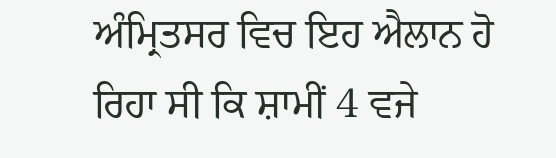ਅੰਮ੍ਰਿਤਸਰ ਵਿਚ ਇਹ ਐਲਾਨ ਹੋ ਰਿਹਾ ਸੀ ਕਿ ਸ਼ਾਮੀਂ 4 ਵਜੇ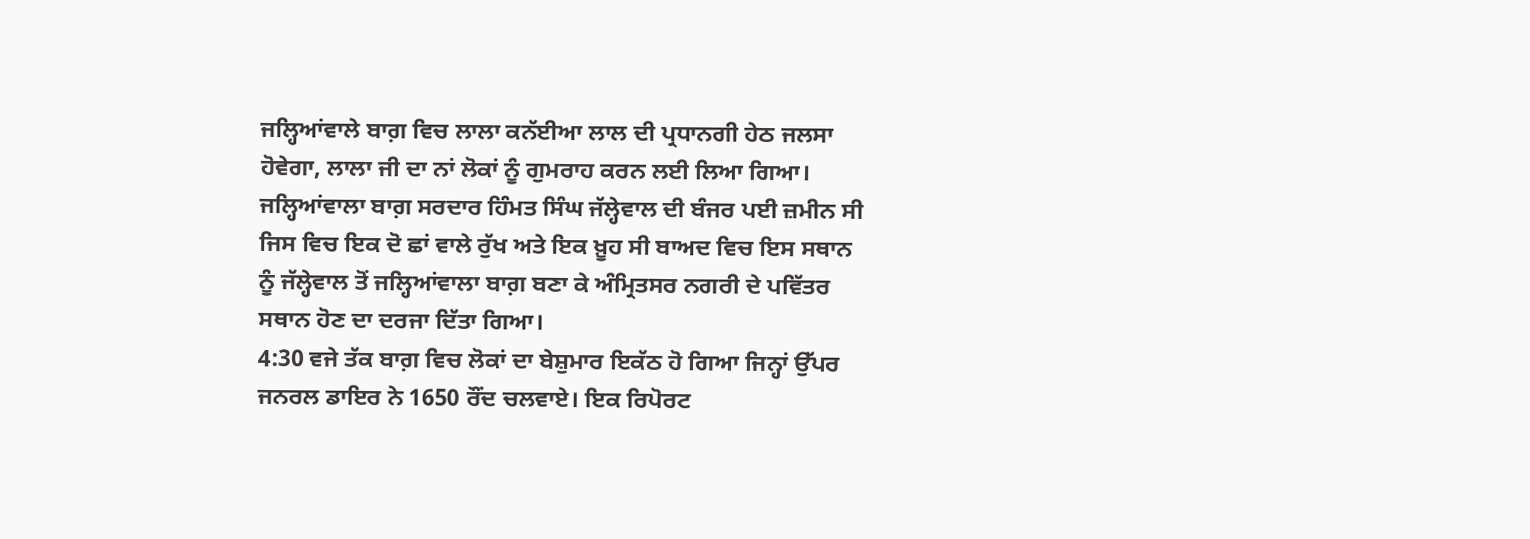ਜਲ੍ਹਿਆਂਵਾਲੇ ਬਾਗ਼ ਵਿਚ ਲਾਲਾ ਕਨੱਈਆ ਲਾਲ ਦੀ ਪ੍ਰਧਾਨਗੀ ਹੇਠ ਜਲਸਾ ਹੋਵੇਗਾ, ਲਾਲਾ ਜੀ ਦਾ ਨਾਂ ਲੋਕਾਂ ਨੂੰ ਗੁਮਰਾਹ ਕਰਨ ਲਈ ਲਿਆ ਗਿਆ। ਜਲ੍ਹਿਆਂਵਾਲਾ ਬਾਗ਼ ਸਰਦਾਰ ਹਿੰਮਤ ਸਿੰਘ ਜੱਲ੍ਹੇਵਾਲ ਦੀ ਬੰਜਰ ਪਈ ਜ਼ਮੀਨ ਸੀ ਜਿਸ ਵਿਚ ਇਕ ਦੋ ਛਾਂ ਵਾਲੇ ਰੁੱਖ ਅਤੇ ਇਕ ਖ਼ੂਹ ਸੀ ਬਾਅਦ ਵਿਚ ਇਸ ਸਥਾਨ ਨੂੰ ਜੱਲ੍ਹੇਵਾਲ ਤੋਂ ਜਲ੍ਹਿਆਂਵਾਲਾ ਬਾਗ਼ ਬਣਾ ਕੇ ਅੰਮ੍ਰਿਤਸਰ ਨਗਰੀ ਦੇ ਪਵਿੱਤਰ ਸਥਾਨ ਹੋਣ ਦਾ ਦਰਜਾ ਦਿੱਤਾ ਗਿਆ।
4:30 ਵਜੇ ਤੱਕ ਬਾਗ਼ ਵਿਚ ਲੋਕਾਂ ਦਾ ਬੇਸ਼ੁਮਾਰ ਇਕੱਠ ਹੋ ਗਿਆ ਜਿਨ੍ਹਾਂ ਉੱਪਰ ਜਨਰਲ ਡਾਇਰ ਨੇ 1650 ਰੌਂਦ ਚਲਵਾਏ। ਇਕ ਰਿਪੋਰਟ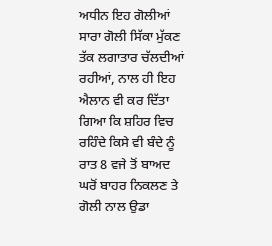ਅਧੀਨ ਇਹ ਗੋਲੀਆਂ ਸਾਰਾ ਗੋਲੀ ਸਿੱਕਾ ਮੁੱਕਣ ਤੱਕ ਲਗਾਤਾਰ ਚੱਲਦੀਆਂ ਰਹੀਆਂ, ਨਾਲ ਹੀ ਇਹ ਐਲਾਨ ਵੀ ਕਰ ਦਿੱਤਾ ਗਿਆ ਕਿ ਸ਼ਹਿਰ ਵਿਚ ਰਹਿੰਦੇ ਕਿਸੇ ਵੀ ਬੰਦੇ ਨੂੰ ਰਾਤ 8 ਵਜੇ ਤੋਂ ਬਾਅਦ ਘਰੋਂ ਬਾਹਰ ਨਿਕਲਣ ਤੇ ਗੋਲੀ ਨਾਲ ਉਡਾ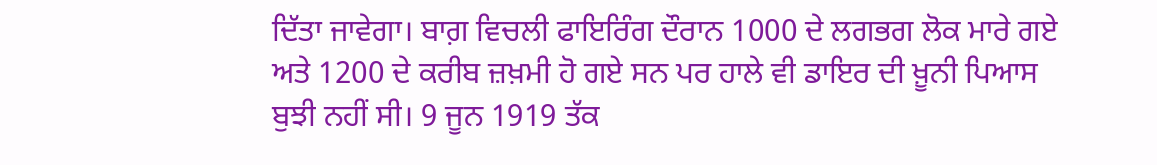ਦਿੱਤਾ ਜਾਵੇਗਾ। ਬਾਗ਼ ਵਿਚਲੀ ਫਾਇਰਿੰਗ ਦੌਰਾਨ 1000 ਦੇ ਲਗਭਗ ਲੋਕ ਮਾਰੇ ਗਏ ਅਤੇ 1200 ਦੇ ਕਰੀਬ ਜ਼ਖ਼ਮੀ ਹੋ ਗਏ ਸਨ ਪਰ ਹਾਲੇ ਵੀ ਡਾਇਰ ਦੀ ਖ਼ੂਨੀ ਪਿਆਸ ਬੁਝੀ ਨਹੀਂ ਸੀ। 9 ਜੂਨ 1919 ਤੱਕ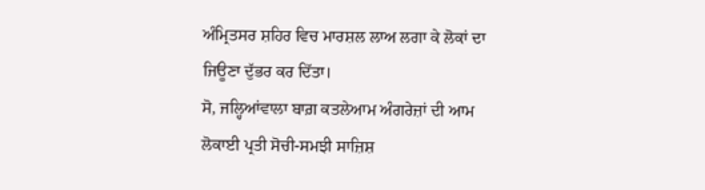ਅੰਮ੍ਰਿਤਸਰ ਸ਼ਹਿਰ ਵਿਚ ਮਾਰਸ਼ਲ ਲਾਅ ਲਗਾ ਕੇ ਲੋਕਾਂ ਦਾ ਜਿਊਣਾ ਦੁੱਭਰ ਕਰ ਦਿੱਤਾ।
ਸੋ, ਜਲ੍ਹਿਆਂਵਾਲਾ ਬਾਗ਼ ਕਤਲੇਆਮ ਅੰਗਰੇਜ਼ਾਂ ਦੀ ਆਮ ਲੋਕਾਈ ਪ੍ਰਤੀ ਸੋਚੀ-ਸਮਝੀ ਸਾਜ਼ਿਸ਼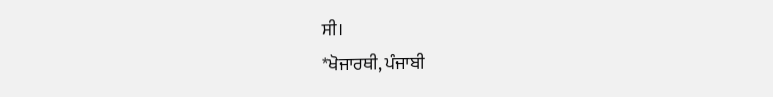ਸੀ।
*ਖੋਜਾਰਥੀ, ਪੰਜਾਬੀ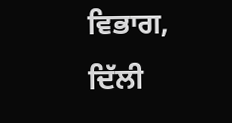ਵਿਭਾਗ,
ਦਿੱਲੀ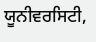ਯੂਨੀਵਰਸਿਟੀ,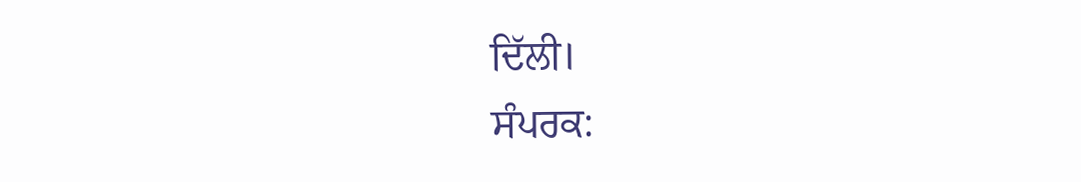ਦਿੱਲੀ।
ਸੰਪਰਕ: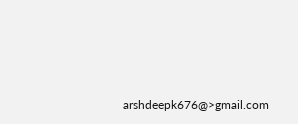arshdeepk676@>gmail.com